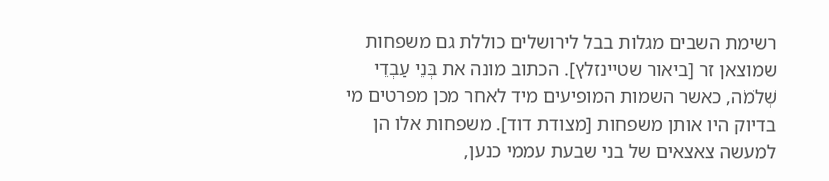רשימת השבים מגלות בבל לירושלים כוללת גם משפחות שמוצאן זר [ביאור שטיינזלץ]. הכתוב מונה את בְּנֵי עַבְדֵי שְׁלֹמֹה, כאשר השמות המופיעים מיד לאחר מכן מפרטים מי בדיוק היו אותן משפחות [מצודת דוד]. משפחות אלו הן למעשה צאצאים של בני שבעת עממי כנען,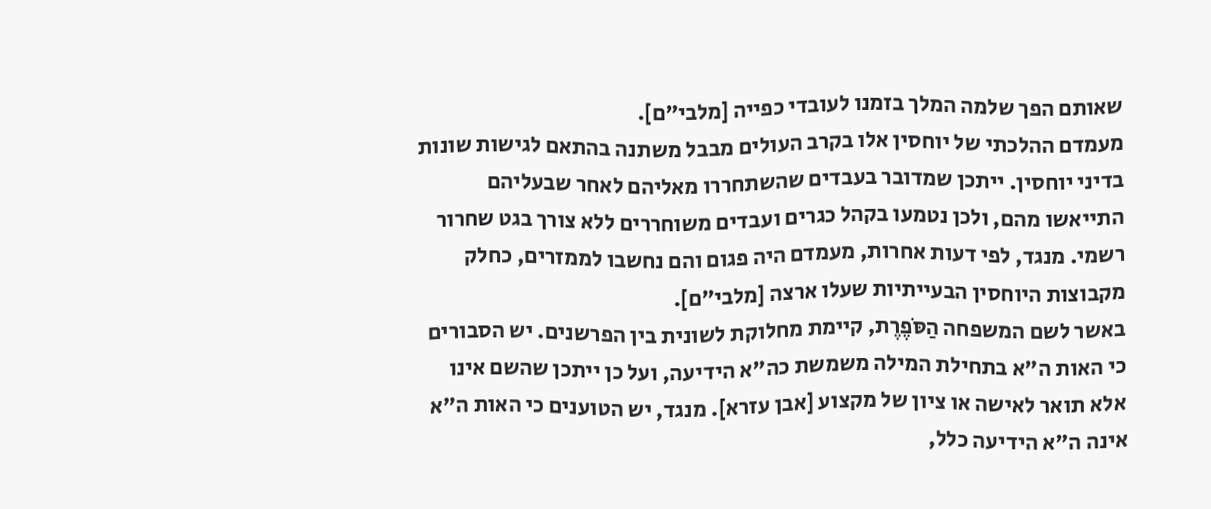שאותם הפך שלמה המלך בזמנו לעובדי כפייה [מלבי"ם].
מעמדם ההלכתי של יוחסין אלו בקרב העולים מבבל משתנה בהתאם לגישות שונות בדיני יוחסין. ייתכן שמדובר בעבדים שהשתחררו מאליהם לאחר שבעליהם התייאשו מהם, ולכן נטמעו בקהל כגרים ועבדים משוחררים ללא צורך בגט שחרור רשמי. מנגד, לפי דעות אחרות, מעמדם היה פגום והם נחשבו לממזרים, כחלק מקבוצות היוחסין הבעייתיות שעלו ארצה [מלבי"ם].
באשר לשם המשפחה הַסֹּפֶרֶת, קיימת מחלוקת לשונית בין הפרשנים. יש הסבורים כי האות ה"א בתחילת המילה משמשת כה"א הידיעה, ועל כן ייתכן שהשם אינו אלא תואר לאישה או ציון של מקצוע [אבן עזרא]. מנגד, יש הטוענים כי האות ה"א אינה ה"א הידיעה כלל,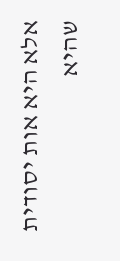אלא היא אות יסודית שהיא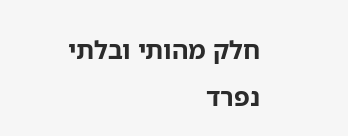חלק מהותי ובלתי נפרד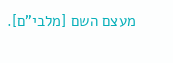מעצם השם [מלבי"ם].